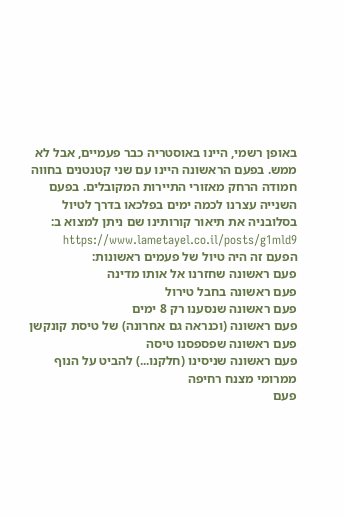באופן רשמי, היינו באוסטריה כבר פעמיים, אבל לא ממש. בפעם הראשונה היינו עם שני קטנטנים בחווה חמודה הרחק מאזורי התיירות המקובלים. בפעם השנייה עצרנו לכמה ימים בפלכאו בדרך לטיול בסלובניה את תיאור קורותינו שם ניתן למצוא ב: https://www.lametayel.co.il/posts/g1mld9
הפעם זה היה טיול של פעמים ראשונות:
פעם ראשונה שחזרנו אל אותו מדינה
פעם ראשונה בחבל טירול
פעם ראשונה שנסענו רק 8 ימים
פעם ראשונה (וכנראה גם אחרונה) של טיסת קונקשן
פעם ראשונה שפספסנו טיסה
פעם ראשונה שניסינו (חלקנו...) להביט על הנוף ממרומי מצנח רחיפה
פעם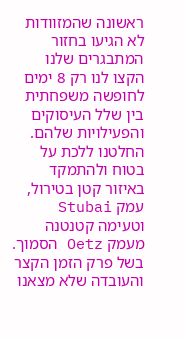ראשונה שהמזוודות לא הגיעו בחזור
המתבגרים שלנו הקצו לנו רק 8 ימים לחופשה משפחתית בין שלל העיסוקים והפעילויות שלהם. החלטנו ללכת על בטוח ולהתמקד באיזור קטן בטירול, עמק Stubai וטעימה קטנטנה מעמק Oetz הסמוך. בשל פרק הזמן הקצר והעובדה שלא מצאנו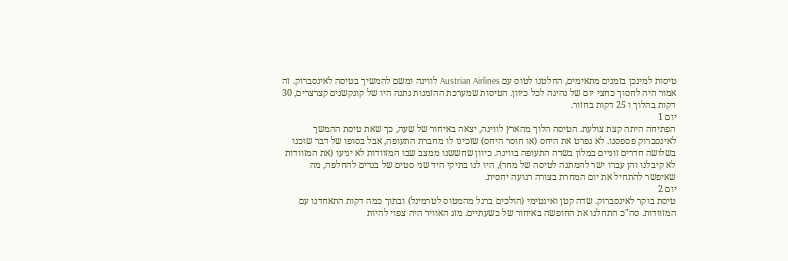טיסות למינכן בזמנים מתאימים, החלטנו לטוס עם Austrian Airlines לווינה ומשם להמשיך בטיסה לאינסברוק. זה אמור היה לחסוך כחצי יום של נהיגה לכל כיוון. הטיסות שמערכת ההזמנות נתנה היו של קונקשנים קצרצרים, 30 דקות בהלוך ו 25 דקות בחזור.
יום 1
הפתיחה היתה קצת צולעת. הטיסה הלוך מהארץ לווינה, יצאה באיחור של שעה, כך שאת טיסת ההמשך לאינסברוק פספסנו. לא נפרט את היחס (או חוסר היחס) שזכינו לו מחברת התעופה, אבל בסופו של דבר שוכנו בשלושה חדרים זוגיים במלון בשדה התעופה בווינה. כיוון שחששנו ממצב שבו המזוודות לא יגיעו (את המזוודות לא קיבלנו והן עברו ישר להמתנה לטיסה של מחר), היו לנו בתיקי היד שני סטים של בגדים להחלפה, מה שאיפשר להתחיל את יום המחרת בצורה רגועה יחסית.
יום 2
טיסת בוקר לאינסברוק. שדה קטן ואינטימי (הולכים ברגל מהמטוס לטרמינל) ובתוך כמה דקות התאחדנו עם המזוודות. סה"כ התחלנו את החופשה באיחור של כשעתיים. מזג האוויר היה צפוי להיות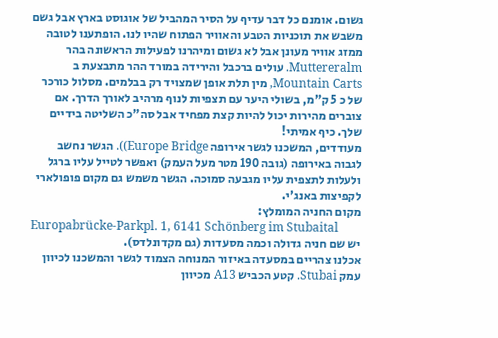גשום. אומנם כל דבר עדיף על הסיר המהביל של אוגוסט בארץ אבל גשם משבש את תוכניות הטבע והאוויר הפתוח שהיו לנו. הופתענו לטובה ממזג אוויר מעונן אבל לא גשום ומיהרנו לפעילות הראשונה בהר Muttereralm. עולים ברכבל והירידה במורד ההר מתבצעת ב Mountain Carts, מין תלת אופן שמצויד רק בבלמים. מסלול כורכר של כ 5 ק"מ, בשולי היער עם תצפיות לנוף מרהיב לאורך הדרך. אם צוברים מהירות יכול להיות קצת מפחיד אבל סה"כ השליטה בידיים שלך. כיף אמיתי!
מעודדים, המשכנו לגשר אירופה Europe Bridge)). הגשר נחשב לגבוה באירופה (גובה 190 מטר מעל העמק) ואפשר לטייל עליו ברגל ולעלות לתצפית עליו מגבעה סמוכה. הגשר משמש גם מקום פופולארי לקפיצות באנג'י.
מקום החניה המומלץ:
Europabrücke-Parkpl. 1, 6141 Schönberg im Stubaital
יש שם חניה גדולה וכמה מסעדות (גם מקדונלדס).
אכלנו צהריים במסעדה באיזור המנוחה הצמוד לגשר והמשכנו לכיוון עמק Stubai. קטע הכביש A13 מכיוון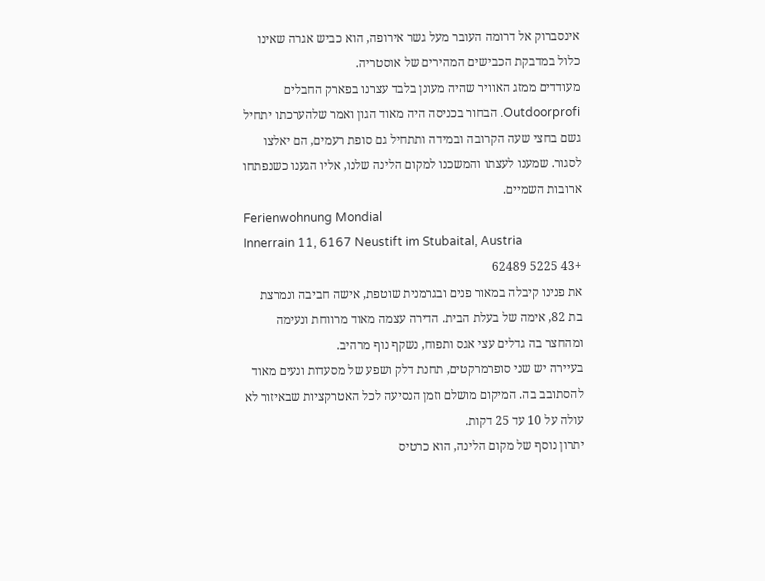אינסברוק אל דרומה העובר מעל גשר אירופה, הוא כביש אגרה שאינו כלול במדבקת הכבישים המהירים של אוסטריה.
מעודדים ממזג האוויר שהיה מעונן בלבד עצרנו בפארק החבלים Outdoorprofi. הבחור בכניסה היה מאוד הגון ואמר שלהערכתו יתחיל גשם בחצי שעה הקרובה ובמידה ותתחיל גם סופת רעמים, הם יאלצו לסגור. שמענו לעצתו והמשכנו למקום הלינה שלנו, אליו הגענו כשנפתחו ארובות השמיים.
Ferienwohnung Mondial
Innerrain 11, 6167 Neustift im Stubaital, Austria
+43 5225 62489
את פנינו קיבלה במאור פנים ובגרמנית שוטפת, אישה חביבה ונמרצת בת 82, אימה של בעלת הבית. הדירה עצמה מאוד מרווחת ונעימה ומהחצר בה גדלים עצי אגס ותפוח, נשקף נוף מרהיב.
בעיירה יש שני סופרמרקטים, תחנת דלק ושפע של מסעדות ונעים מאוד להסתובב בה. המיקום מושלם וזמן הנסיעה לכל האטרקציות שבאיזור לא עולה על 10 עד 25 דקות.
יתרון נוסף של מקום הלינה, הוא כרטיס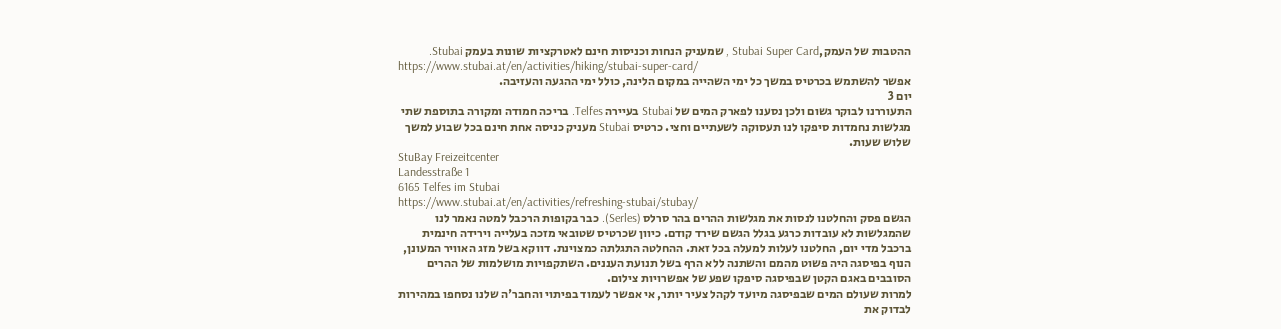ההטבות של העמק,Stubai Super Card , שמעניק הנחות וכניסות חינם לאטרקציות שונות בעמק Stubai.
https://www.stubai.at/en/activities/hiking/stubai-super-card/
אפשר להשתמש בכרטיס במשך כל ימי השהייה במקום הלינה, כולל ימי ההגעה והעזיבה.
יום 3
התעוררנו לבוקר גשום ולכן נסענו לפארק המים של Stubai בעיירה Telfes. בריכה חמודה ומקורה בתוספת שתי מגלשות נחמדות סיפקו לנו תעסוקה לשעתיים וחצי. כרטיס Stubai מעניק כניסה אחת חינם בכל שבוע למשך שלוש שעות.
StuBay Freizeitcenter
Landesstraße 1
6165 Telfes im Stubai
https://www.stubai.at/en/activities/refreshing-stubai/stubay/
הגשם פסק והחלטנו לנסות את מגלשות ההרים בהר סרלס (Serles). כבר בקופות הרכבל למטה נאמר לנו שהמגלשות לא עובדות כרגע בגלל הגשם שירד קודם. כיוון שכרטיס שטובאי מזכה בעלייה וירידה חינמית ברכבל מדי יום, החלטנו לעלות למעלה בכל זאת. ההחלטה התגלתה כמצוינת. דווקא בשל מזג האוויר המעונן, הנוף בפיסגה היה פשוט מהמם והשתנה ללא הרף בשל תנועת העננים. השתקפויות מושלמות של ההרים הסובבים באגם הקטן שבפיסגה סיפקו שפע של אפשרויות צילום.
למרות שעולם המים שבפיסגה מיועד לקהל צעיר יותר, אי אפשר לעמוד בפיתוי והחבר'ה שלנו נסחפו במהירות לבדוק את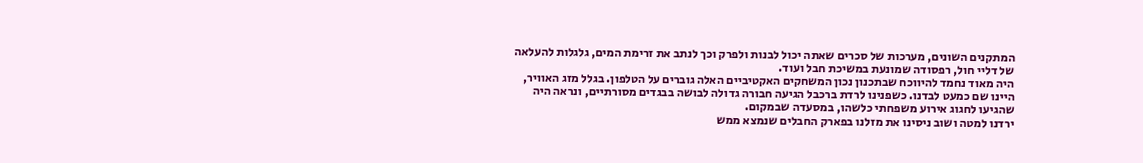המתקנים השונים, מערכות של סכרים שאתה יכול לבנות ולפרק וכך לנתב את זרימת המים, גלגלות להעלאה של דליי חול, רפסודה שמונעת במשיכת חבל ועוד.
היה מאוד נחמד להיווכח שבתכנון נכון המשחקים האקטיביים האלה גוברים על הטלפון. בגלל מזג האוויר, היינו שם כמעט לבדנו. כשפנינו לרדת ברכבל הגיעה חבורה גדולה לבושה בבגדים מסורתיים, ונראה היה שהגיעו לחגוג אירוע משפחתי כלשהו, במסעדה שבמקום.
ירדנו למטה ושוב ניסינו את מזלנו בפארק החבלים שנמצא ממש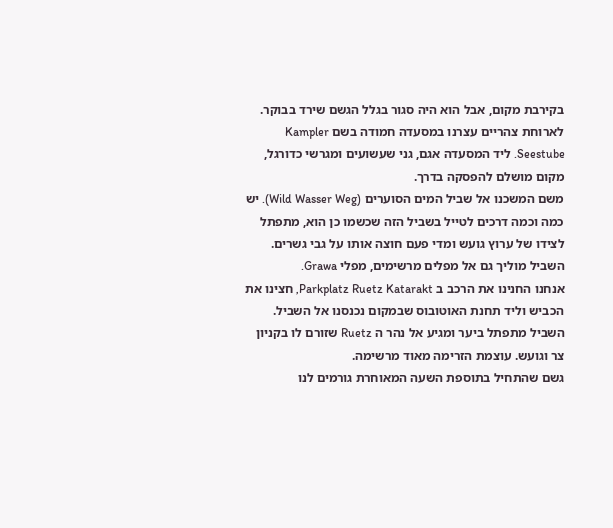בקירבת מקום, אבל הוא היה סגור בגלל הגשם שירד בבוקר.
לארוחת צהריים עצרנו במסעדה חמודה בשם Kampler Seestube. ליד המסעדה אגם, גני שעשועים ומגרשי כדורגל, מקום מושלם להפסקה בדרך.
משם המשכנו אל שביל המים הסוערים (Wild Wasser Weg). יש כמה וכמה דרכים לטייל בשביל הזה שכשמו כן הוא, מתפתל לצידו של ערוץ גועש ומדי פעם חוצה אותו על גבי גשרים. השביל מוליך גם אל מפלים מרשימים, מפלי Grawa.
אנחנו החנינו את הרכב ב Parkplatz Ruetz Katarakt, חצינו את הכביש וליד תחנת האוטובוס שבמקום נכנסנו אל השביל.
השביל מתפתל ביער ומגיע אל נהר ה Ruetz שזורם לו בקניון צר וגועש. עוצמת הזרימה מאוד מרשימה.
גשם שהתחיל בתוספת השעה המאוחרת גורמים לנו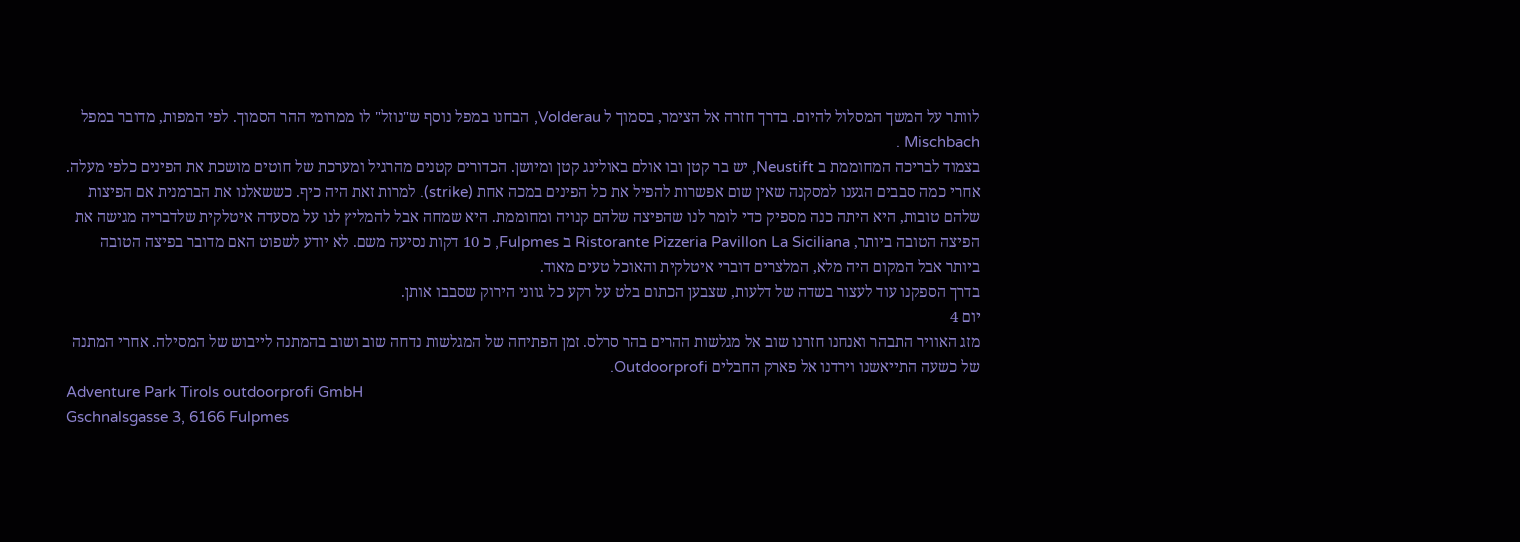לוותר על המשך המסלול להיום. בדרך חזרה אל הצימר, בסמוך ל Volderau, הבחנו במפל נוסף ש"נוזל" לו ממרומי ההר הסמוך. לפי המפות, מדובר במפל Mischbach .
בצמוד לבריכה המחוממת ב Neustift, יש בר קטן ובו אולם באולינג קטן ומיושן. הכדורים קטנים מהרגיל ומערכת של חוטים מושכת את הפינים כלפי מעלה. אחרי כמה סבבים הגענו למסקנה שאין שום אפשרות להפיל את כל הפינים במכה אחת (strike). למרות זאת היה כיף. כששאלנו את הברמנית אם הפיצות שלהם טובות, היא היתה כנה מספיק כדי לומר לנו שהפיצה שלהם קנויה ומחוממת. היא שמחה אבל להמליץ לנו על מסעדה איטלקית שלדבריה מגישה את הפיצה הטובה ביותר, Ristorante Pizzeria Pavillon La Siciliana ב Fulpmes, כ 10 דקות נסיעה משם. לא יודע לשפוט האם מדובר בפיצה הטובה ביותר אבל המקום היה מלא, המלצרים דוברי איטלקית והאוכל טעים מאוד.
בדרך הספקנו עוד לעצור בשדה של דלעות, שצבען הכתום בלט על רקע כל גווני הירוק שסבבו אותן.
יום 4
מזג האוויר התבהר ואנחנו חזרנו שוב אל מגלשות ההרים בהר סרלס. זמן הפתיחה של המגלשות נדחה שוב ושוב בהמתנה לייבוש של המסילה. אחרי המתנה של כשעה התייאשנו וירדנו אל פארק החבלים Outdoorprofi.
Adventure Park Tirols outdoorprofi GmbH
Gschnalsgasse 3, 6166 Fulpmes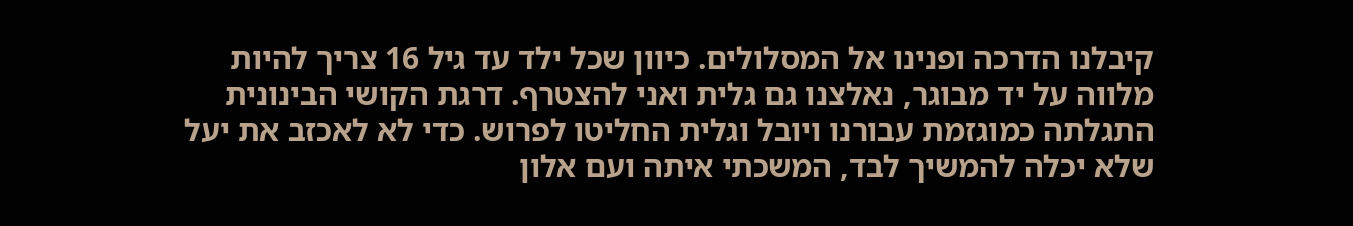קיבלנו הדרכה ופנינו אל המסלולים. כיוון שכל ילד עד גיל 16 צריך להיות מלווה על יד מבוגר, נאלצנו גם גלית ואני להצטרף. דרגת הקושי הבינונית התגלתה כמוגזמת עבורנו ויובל וגלית החליטו לפרוש. כדי לא לאכזב את יעל שלא יכלה להמשיך לבד, המשכתי איתה ועם אלון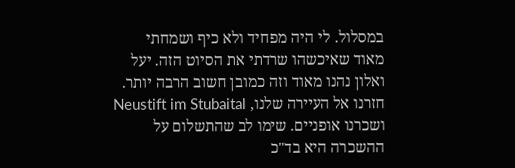במסלול. לי היה מפחיד ולא כיף ושמחתי מאוד שאיכשהו שרדתי את הסיוט הזה. יעל ואלון נהנו מאוד וזה כמובן חשוב הרבה יותר.
חזרנו אל העיירה שלנו, Neustift im Stubaital ושכרנו אופניים. שימו לב שהתשלום על ההשכרה היא בד"כ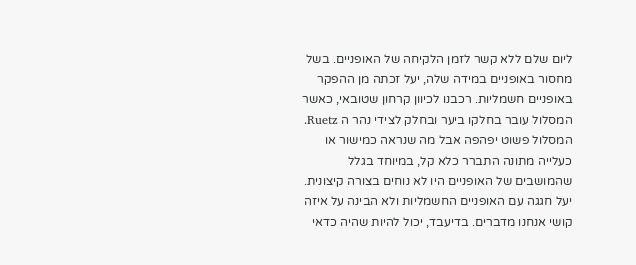ליום שלם ללא קשר לזמן הלקיחה של האופניים. בשל מחסור באופניים במידה שלה, יעל זכתה מן ההפקר באופניים חשמליות. רכבנו לכיוון קרחון שטובאי, כאשר המסלול עובר בחלקו ביער ובחלק לצידי נהר ה Ruetz.
המסלול פשוט יפהפה אבל מה שנראה כמישור או כעלייה מתונה התברר כלא קל, במיוחד בגלל שהמושבים של האופניים היו לא נוחים בצורה קיצונית.
יעל חגגה עם האופניים החשמליות ולא הבינה על איזה קושי אנחנו מדברים. בדיעבד, יכול להיות שהיה כדאי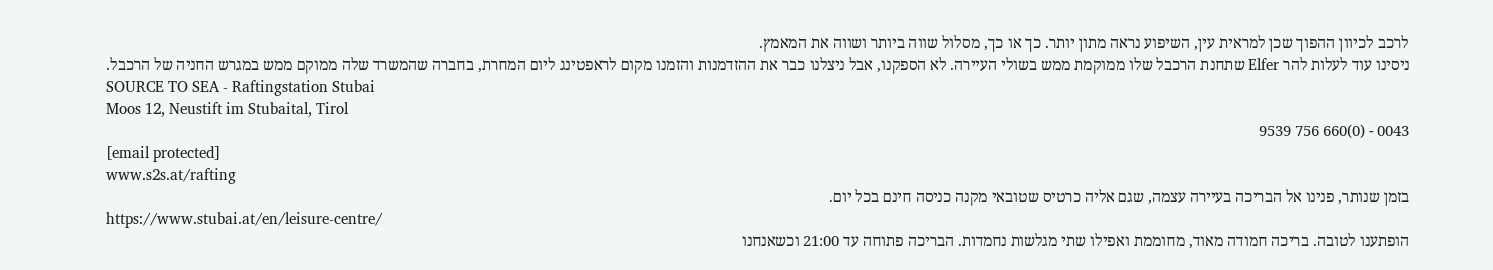לרכב לכיוון ההפוך שכן למראית עין, השיפוע נראה מתון יותר. כך או כך, מסלול שווה ביותר ושווה את המאמץ.
ניסינו עוד לעלות להר Elfer שתחנת הרכבל שלו ממוקמת ממש בשולי העיירה. לא הספקנו, אבל ניצלנו כבר את ההזדמנות והזמנו מקום לראפטינג ליום המחרת, בחברה שהמשרד שלה ממוקם ממש במגרש החניה של הרכבל.
SOURCE TO SEA - Raftingstation Stubai
Moos 12, Neustift im Stubaital, Tirol
0043 - (0)660 756 9539
[email protected]
www.s2s.at/rafting
בזמן שנותר, פנינו אל הבריכה בעיירה עצמה, שגם אליה כרטיס שטובאי מקנה כניסה חינם בכל יום.
https://www.stubai.at/en/leisure-centre/
הופתענו לטובה. בריכה חמודה מאוד, מחוממת ואפילו שתי מגלשות נחמדות. הבריכה פתוחה עד 21:00 וכשאנחנו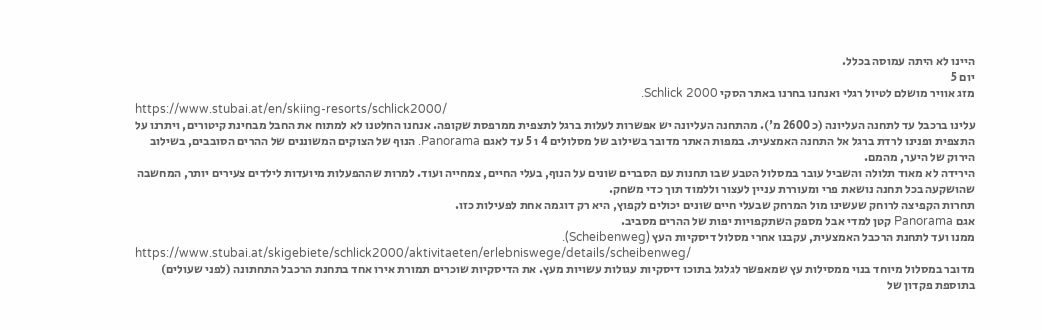היינו לא היתה עמוסה בכלל.
יום 5
מזג אוויר מושלם לטיול רגלי ואנחנו בחרנו באתר הסקי Schlick 2000.
https://www.stubai.at/en/skiing-resorts/schlick2000/
עלינו ברכבל עד לתחנה העליונה (כ 2600 מ'). מהתחנה העליונה יש אפשרות לעלות ברגל לתצפית ממרפסת שקופה. אנחנו החלטנו לא למתוח את החבל מבחינת קיטורים, ויתרנו על התצפית ופנינו לרדת ברגל אל התחנה האמצעית. במפות האתר מדובר בשילוב של מסלולים 4 ו 5 עד לאגם Panorama. הנוף של הצוקים המשוננים של ההרים הסובבים, בשילוב הירוק של היער, מהמם.
הירידה לא מאוד תלולה והשביל עובר במסלול הטבע שבו תחנות עם הסברים שונים על הנוף, בעלי החיים, צמחייה ועוד. למרות שההפעלות מיועדות לילדים צעירים יותר, המחשבה שהושקעה בכל תחנה נושאת פרי ומעוררת עניין לעצור וללמוד תוך כדי משחק.
תחרות הקפיצה לרוחק שעשינו מול המרחק שבעלי חיים שונים יכולים לקפוץ, היא רק דוגמה אחת לפעילות כזו.
אגם Panorama קטן למדי אבל מספק השתקפויות יפות של ההרים מסביב.
ממנו ועד לתחנת הרכבל האמצעית, עקבנו אחרי מסלול דיסקיות העץ (Scheibenweg).
https://www.stubai.at/skigebiete/schlick2000/aktivitaeten/erlebniswege/details/scheibenweg/
מדובר במסלול מיוחד בנוי ממסילות עץ שמאפשר לגלגל בתוכו דיסקיות עגולות עשויות מעץ. את הדיסקיות שוכרים תמורת אירו אחד בתחנת הרכבל התחתונה (לפני שעולים) בתוספת פקדון של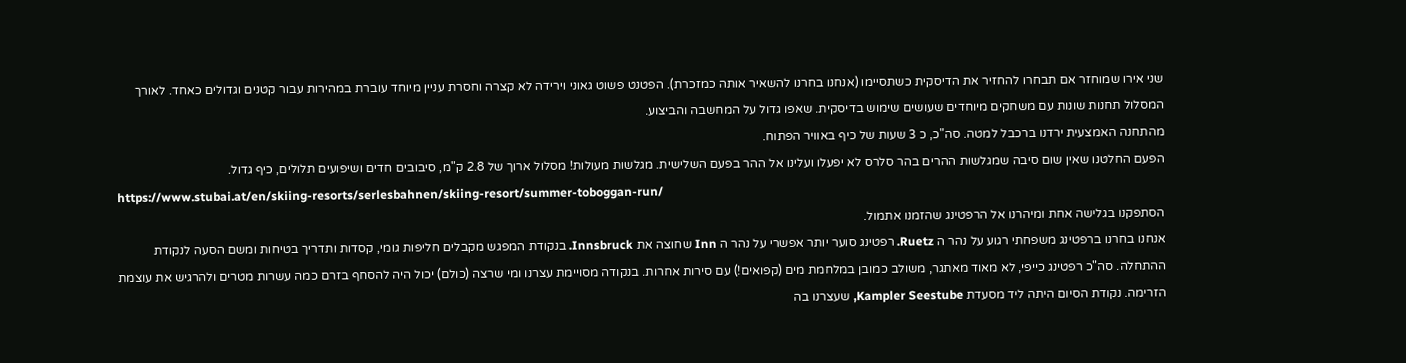שני אירו שמוחזר אם תבחרו להחזיר את הדיסקית כשתסיימו (אנחנו בחרנו להשאיר אותה כמזכרת). הפטנט פשוט גאוני וירידה לא קצרה וחסרת עניין מיוחד עוברת במהירות עבור קטנים וגדולים כאחד. לאורך המסלול תחנות שונות עם משחקים מיוחדים שעושים שימוש בדיסקית. שאפו גדול על המחשבה והביצוע.
מהתחנה האמצעית ירדנו ברכבל למטה. סה"כ, כ 3 שעות של כיף באוויר הפתוח.
הפעם החלטנו שאין שום סיבה שמגלשות ההרים בהר סלרס לא יפעלו ועלינו אל ההר בפעם השלישית. מגלשות מעולות! מסלול ארוך של 2.8 ק"מ, סיבובים חדים ושיפועים תלולים, כיף גדול.
https://www.stubai.at/en/skiing-resorts/serlesbahnen/skiing-resort/summer-toboggan-run/
הסתפקנו בגלישה אחת ומיהרנו אל הרפטינג שהזמנו אתמול.
אנחנו בחרנו ברפטינג משפחתי רגוע על נהר ה Ruetz. רפטינג סוער יותר אפשרי על נהר ה Inn שחוצה את Innsbruck. בנקודת המפגש מקבלים חליפות גומי, קסדות ותדריך בטיחות ומשם הסעה לנקודת ההתחלה. סה"כ רפטינג כייפי, לא מאוד מאתגר, משולב כמובן במלחמת מים (קפואים!) עם סירות אחרות. בנקודה מסויימת עצרנו ומי שרצה (כולם) יכול היה להסחף בזרם כמה עשרות מטרים ולהרגיש את עוצמת הזרימה. נקודת הסיום היתה ליד מסעדת Kampler Seestube, שעצרנו בה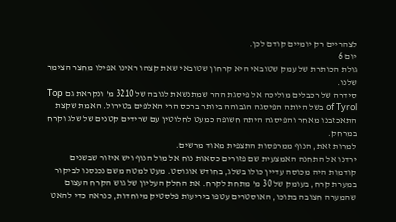לצהריים רק יומיים קודם לכן.
יום 6
גולת הכותרת של עמק שטובאי היא קרחון שטובאי שאת קצהו ראינו אפילו מחצר הצימר שלנו.
סידרה של רכבלים מוליכה אל פיסגת ההר שמתנשאת לגובה של 3210 מ' ונקראת גם Top of Tyrol בשל היותה הפיסגה הגבוהה ביותר ברכס הרי האלפים בטירול. האמת שקצת התאכזבנו מאחר והפיסגה היתה חשופה כמעט לחלוטין עם שרידים קטנים של שלג וקרח במרחק.
למרות זאת, הנוף ממרפסות התצפית מאוד מרשים.
ירדנו אל התחנה האמצעית שם פזורים כסאות נוח אל מול הנוף ויש איזור שבשנים קודמות היה מכוסה עדיין כולו בשלג, בחודש אוגוסט. מעט למטה משם נכנסנו לביקור במערת קרח, בעומק של 30 מ' מתחת לקרח. את החלק העליון של גוש הקרח העצום שהמערה חצובה בתוכו, האוסטרים עטפו ביריעות פלסטיק מיוחדות, כנראה כדי להאט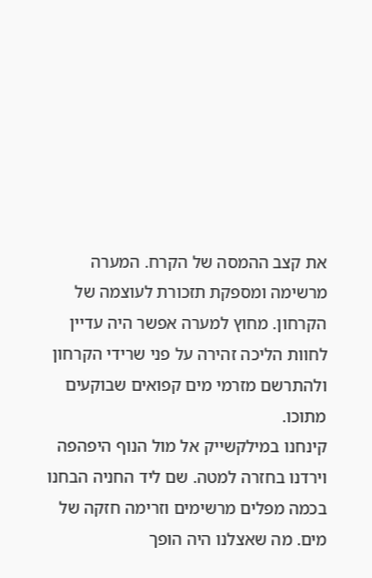את קצב ההמסה של הקרח. המערה מרשימה ומספקת תזכורת לעוצמה של הקרחון. מחוץ למערה אפשר היה עדיין לחוות הליכה זהירה על פני שרידי הקרחון ולהתרשם מזרמי מים קפואים שבוקעים מתוכו.
קינחנו במילקשייק אל מול הנוף היפהפה וירדנו בחזרה למטה. שם ליד החניה הבחנו בכמה מפלים מרשימים וזרימה חזקה של מים. מה שאצלנו היה הופך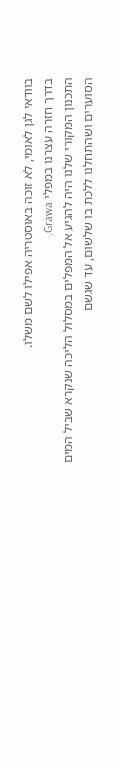בוודאי לגן לאומי, לא זוכה באוסטריה אפילו לשם משלו.
בדרך חזרה עצרנו במפלי Grawa.
התכנון המקורי שלנו היה להגיע אל המפלים במסלול הליכה שנקרא שביל המים הסוערים ושהתחלנו ללכת בו שלשום, עד שגשם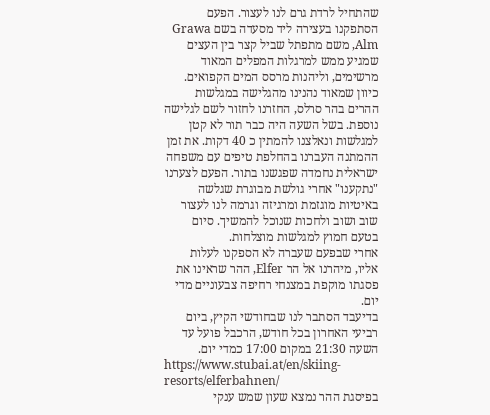שהתחיל לרדת גרם לנו לעצור. הפעם הסתפקנו בעצירה ליד מסעדה בשם Grawa Alm, משם מתפתל שביל קצר בין העצים שמגיע ממש למרגלות המפלים המאוד מרשימים, וליהנות מרסס המים הקפואים.
כיוון שמאוד נהנינו מהגלישה במגלשות ההרים בהר סרלס, החזרנו לחזור לשם לגלישה נוספת. בשל השעה היה כבר תור לא קטן למגלשות ונאלצנו להמתין כ 40 דקות. את זמן ההמתנה העברנו בהחלפת טיפים עם משפחה ישראלית נחמדה שפגשנו בתור. הפעם לצערנו "נתקענו" אחרי גולשת מבוגרת שגלשה באיטיות מוגזמת ומרגיזה וגרמה לנו לעצור שוב ושוב ולחכות שנוכל להמשיך. סיום בטעם חמוץ למגלשות מוצלחות.
אחרי שבפעם שעברה לא הספקנו לעלות אליו, מיהרנו אל הר Elfer, ההר שראינו את פסגתו מוקפת במצנחי רחיפה צבעוניים מדי יום.
בדיעבד הסתבר לנו שבחודשי הקיץ, ביום רביעי האחרון בכל חודש, הרכבל פועל עד השעה 21:30 במקום 17:00 כמדי יום.
https://www.stubai.at/en/skiing-resorts/elferbahnen/
בפיסגת ההר נמצא שעון שמש ענקי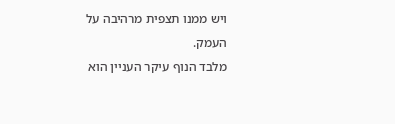ויש ממנו תצפית מרהיבה על העמק.
מלבד הנוף עיקר העניין הוא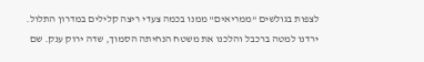לצפות בגולשים "ממריאים" ממנו בכמה צעדי ריצה קלילים במדרון התלול.
ירדנו למטה ברכבל והלכנו את משטח הנחיתה הסמוך, שדה ירוק ענק. שם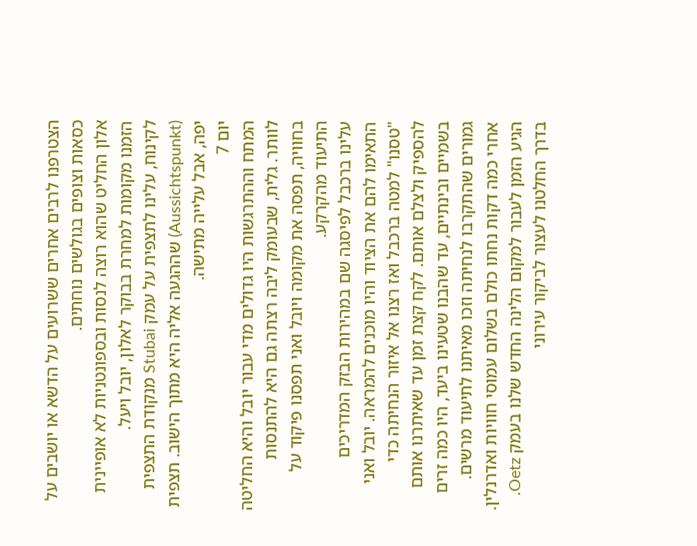הצטרפנו לרבים אחרים ששרועים על הדשא או יושבים על כסאות וצופים בגולשים נוחתים.
אלון החליט שהוא רוצה לנסות ובספונטניות לא אופיינית הזמנו מקומות למחרת בבוקר לאלון, יובל ויעל.
לקינוח, עלינו לתצפית על עמק Stubai מנקודת התצפית (Aussichtspunkt) שההגעה אליה היא מתוך הישוב. תצפית יפה, אבל עלייה מתישה.
יום 7
המתח וההתרגשות היו גדולים מדי עבור יובל והיא החליטה לוותר. גלית, שבעומק ליבה רצתה גם היא להתנסות בחוויה, תפסה את מקומה ויובל ואני תפסנו פיקוד על התיעוד מהקרקע.
עלינו ברכבל לפיסגה שם במהירות הבזק המדריכים התאימו להם את הציוד והיו מוכנים להמראה. יובל ואני "טסנו" למטה ברכבל ואז רצנו אל איזור הנחיתה כדי להספיק ולצלם אותם. לקח קצת זמן עד שאיתרנו אותם בשמיים ובינתיים, עד שהבנו שטעינו ביעד, היו כמה זרים גמורים שהתקרבו לנחיתה וזכו מאיתנו לתיעוד מרשים.
אחרי כמה דקות נחתו כולם בשלום עמוסי חוויות ואדרנלין.
הגיע הזמן לעבור למקום הלינה החדש שלנו בעמק Oetz. בדרך החלטנו לעצור לביקור עירוני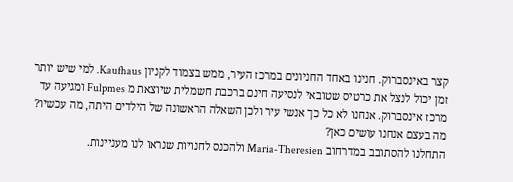קצר באינסברוק. חנינו באחד החניונים במרכז העיר, ממש בצמוד לקניון Kaufhaus. למי שיש יותר זמן יכול לנצל את כרטיס שטובאי לנסיעה חינם ברכבת חשמלית שיוצאת מ Fulpmes ומגיעה עד מרכז אינסברוק. אנחנו לא כל כך אנשי עיר ולכן השאלה הראשונה של הילדים היתה, מה עכשיו? מה בעצם אנחנו עושים כאן?
התחלנו להסתובב במדרחוב Maria-Theresien ולהכנס לחנויות שנראו לנו מעניינות.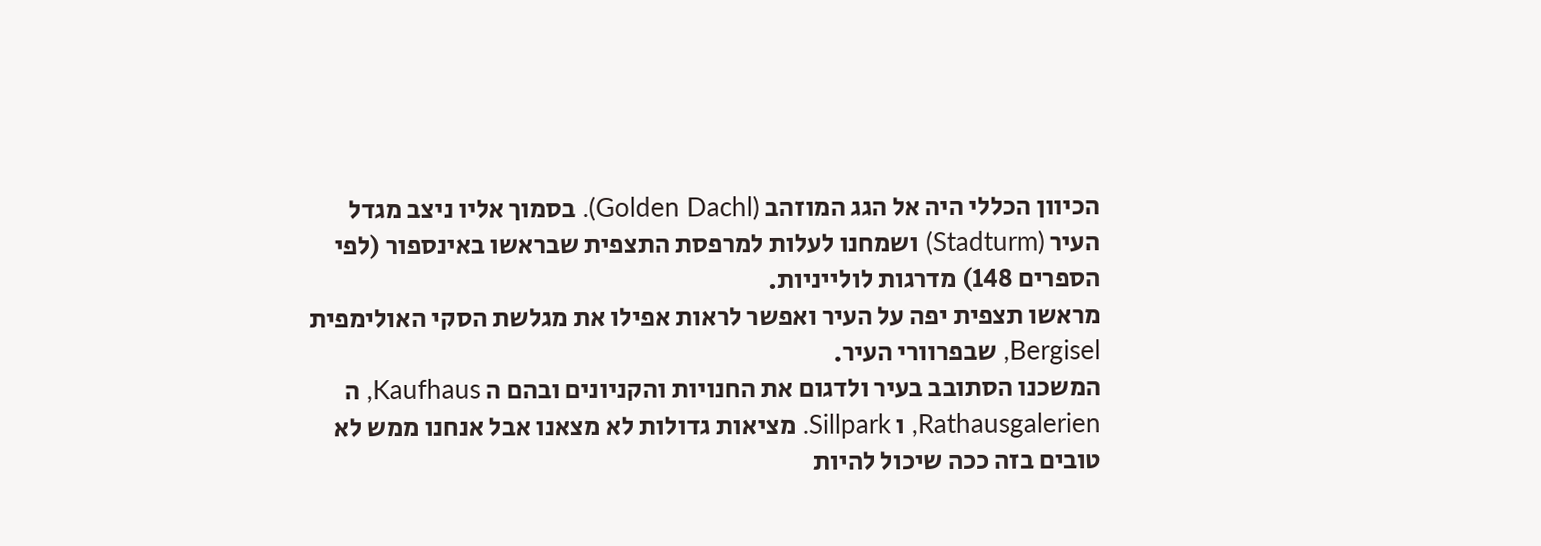הכיוון הכללי היה אל הגג המוזהב (Golden Dachl). בסמוך אליו ניצב מגדל העיר (Stadturm) ושמחנו לעלות למרפסת התצפית שבראשו באינספור (לפי הספרים 148) מדרגות לולייניות.
מראשו תצפית יפה על העיר ואפשר לראות אפילו את מגלשת הסקי האולימפית Bergisel, שבפרוורי העיר.
המשכנו הסתובב בעיר ולדגום את החנויות והקניונים ובהם ה Kaufhaus, ה Rathausgalerien, ו Sillpark. מציאות גדולות לא מצאנו אבל אנחנו ממש לא טובים בזה ככה שיכול להיות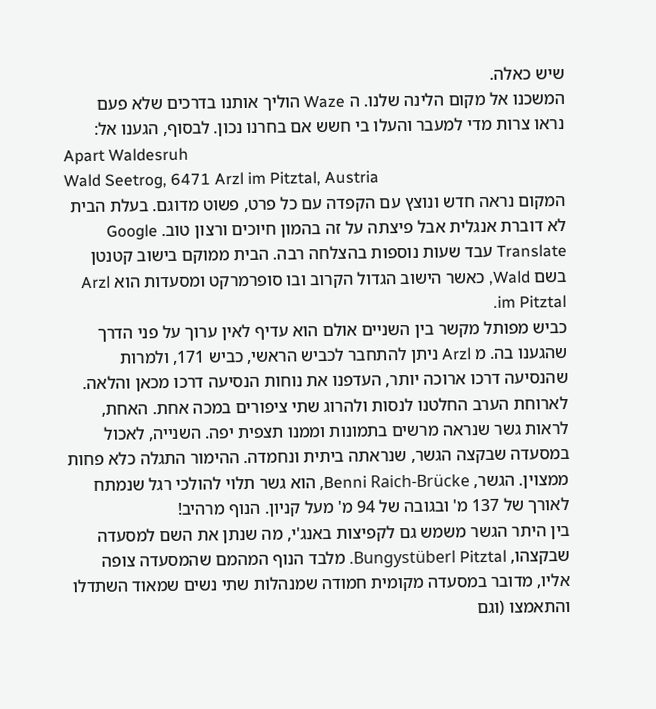שיש כאלה.
המשכנו אל מקום הלינה שלנו. ה Waze הוליך אותנו בדרכים שלא פעם נראו צרות מדי למעבר והעלו בי חשש אם בחרנו נכון. לבסוף, הגענו אל:
Apart Waldesruh
Wald Seetrog, 6471 Arzl im Pitztal, Austria
המקום נראה חדש ונוצץ עם הקפדה עם כל פרט, פשוט מדוגם. בעלת הבית לא דוברת אנגלית אבל פיצתה על זה בהמון חיוכים ורצון טוב. Google Translate עבד שעות נוספות בהצלחה רבה. הבית ממוקם בישוב קטנטן בשם Wald, כאשר הישוב הגדול הקרוב ובו סופרמרקט ומסעדות הוא Arzl im Pitztal.
כביש מפותל מקשר בין השניים אולם הוא עדיף לאין ערוך על פני הדרך שהגענו בה. מ Arzl ניתן להתחבר לכביש הראשי, כביש 171, ולמרות שהנסיעה דרכו ארוכה יותר, העדפנו את נוחות הנסיעה דרכו מכאן והלאה.
לארוחת הערב החלטנו לנסות ולהרוג שתי ציפורים במכה אחת. האחת, לראות גשר שנראה מרשים בתמונות וממנו תצפית יפה. השנייה, לאכול במסעדה שבקצה הגשר, שנראתה ביתית ונחמדה. ההימור התגלה כלא פחות ממצוין. הגשר, Benni Raich-Brücke, הוא גשר תלוי להולכי רגל שנמתח לאורך של 137 מ' ובגובה של 94 מ' מעל קניון. הנוף מרהיב!
בין היתר הגשר משמש גם לקפיצות באנג'י, מה שנתן את השם למסעדה שבקצהו, Bungystüberl Pitztal. מלבד הנוף המהמם שהמסעדה צופה אליו, מדובר במסעדה מקומית חמודה שמנהלות שתי נשים שמאוד השתדלו והתאמצו (וגם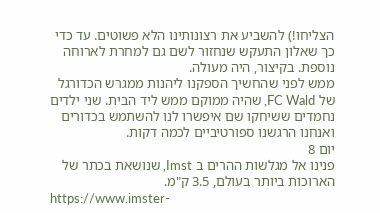הצליחו!) להשביע את רצונותינו הלא פשוטים. עד כדי כך שאלון התעקש שנחזור לשם גם למחרת לארוחה נוספת. בקיצור, היה מעולה.
ממש לפני שהחשיך הספקנו ליהנות ממגרש הכדורגל של FC Wald, שהיה ממוקם ממש ליד הבית. שני ילדים נחמדים ששיחקו שם איפשרו לנו להשתמש בכדורים ואנחנו הרגשנו ספורטיביים לכמה דקות.
יום 8
פנינו אל מגלשות ההרים ב Imst, שנושאת בכתר של הארוכות ביותר בעולם, 3.5 ק"מ.
https://www.imster-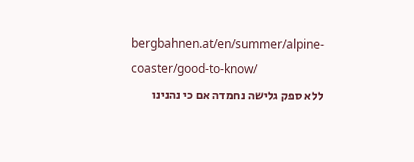bergbahnen.at/en/summer/alpine-coaster/good-to-know/
ללא ספק גלישה נחמדה אם כי נהנינו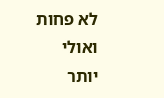לא פחות ואולי יותר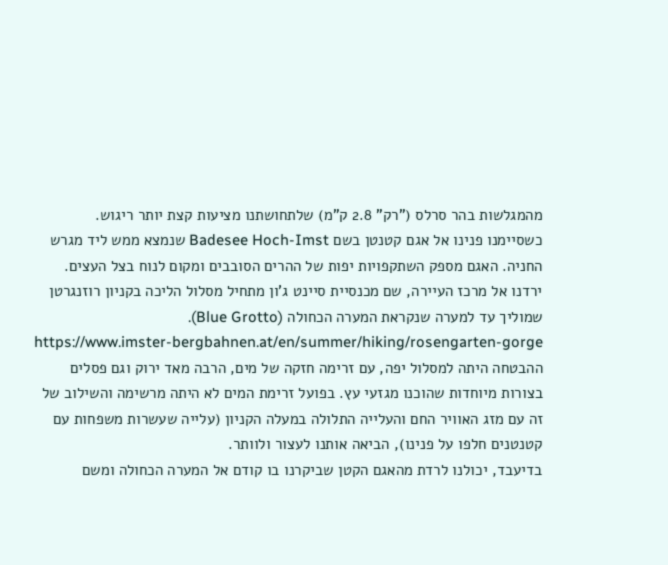מהמגלשות בהר סרלס ("רק" 2.8 ק"מ) שלתחושתנו מציעות קצת יותר ריגוש.
כשסיימנו פנינו אל אגם קטנטן בשם Badesee Hoch-Imst שנמצא ממש ליד מגרש החניה. האגם מספק השתקפויות יפות של ההרים הסובבים ומקום לנוח בצל העצים.
ירדנו אל מרכז העיירה, שם מכנסיית סיינט ג'ון מתחיל מסלול הליכה בקניון רוזנגרטן שמוליך עד למערה שנקראת המערה הכחולה (Blue Grotto).
https://www.imster-bergbahnen.at/en/summer/hiking/rosengarten-gorge
ההבטחה היתה למסלול יפה, עם זרימה חזקה של מים, הרבה מאד ירוק וגם פסלים בצורות מיוחדות שהוכנו מגזעי עץ. בפועל זרימת המים לא היתה מרשימה והשילוב של זה עם מזג האוויר החם והעלייה התלולה במעלה הקניון (עלייה שעשרות משפחות עם קטנטנים חלפו על פנינו), הביאה אותנו לעצור ולוותר.
בדיעבד, יכולנו לרדת מהאגם הקטן שביקרנו בו קודם אל המערה הכחולה ומשם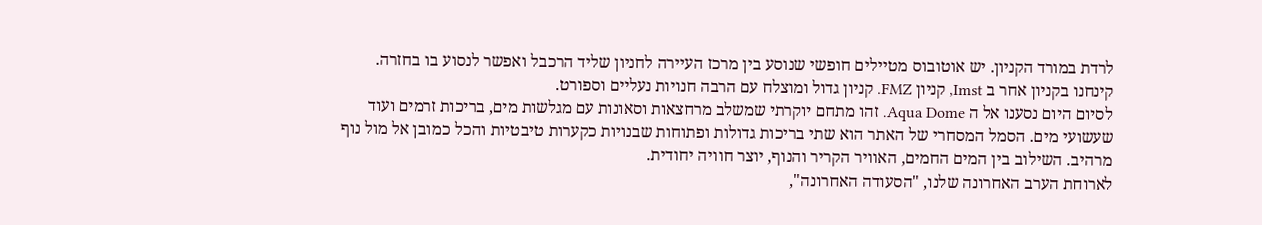לרדת במורד הקניון. יש אוטובוס מטיילים חופשי שנוסע בין מרכז העיירה לחניון שליד הרכבל ואפשר לנסוע בו בחזרה.
קינחנו בקניון אחר ב Imst, קניון FMZ. קניון גדול ומוצלח עם הרבה חנויות נעליים וספורט.
לסיום היום נסענו אל ה Aqua Dome. זהו מתחם יוקרתי שמשלב מרחצאות וסאונות עם מגלשות מים, בריכות זרמים ועוד שעשועי מים. הסמל המסחרי של האתר הוא שתי בריכות גדולות ופתוחות שבנויות כקערות טיבטיות והכל כמובן אל מול נוף מרהיב. השילוב בין המים החמים, האוויר הקריר והנוף, יוצר חוויה יחודית.
לארוחת הערב האחרונה שלנו, "הסעודה האחרונה",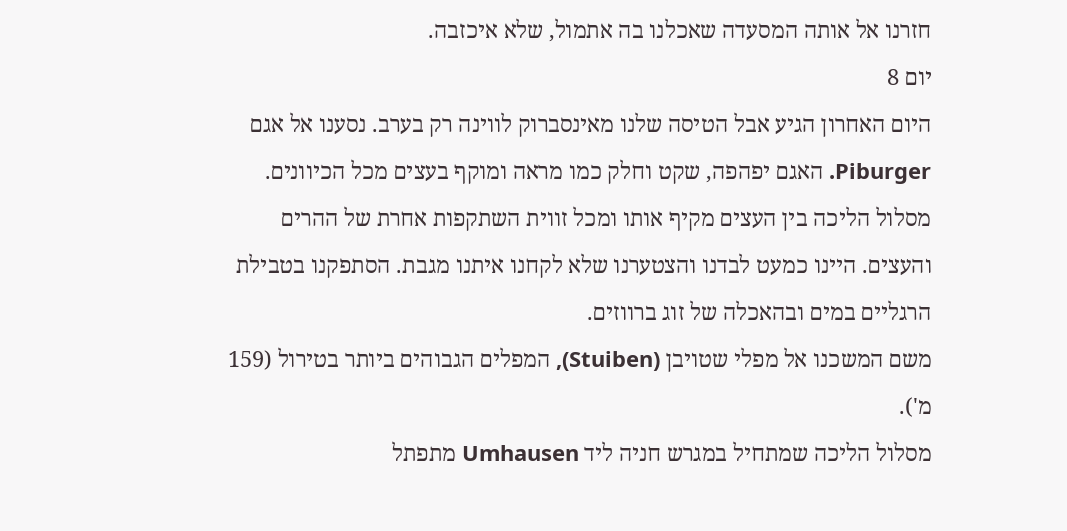חזרנו אל אותה המסעדה שאכלנו בה אתמול, שלא איכזבה.
יום 8
היום האחרון הגיע אבל הטיסה שלנו מאינסברוק לווינה רק בערב. נסענו אל אגם Piburger. האגם יפהפה, שקט וחלק כמו מראה ומוקף בעצים מכל הכיוונים. מסלול הליכה בין העצים מקיף אותו ומכל זווית השתקפות אחרת של ההרים והעצים. היינו כמעט לבדנו והצטערנו שלא לקחנו איתנו מגבת. הסתפקנו בטבילת הרגליים במים ובהאכלה של זוג ברווזים.
משם המשכנו אל מפלי שטויבן (Stuiben), המפלים הגבוהים ביותר בטירול (159 מ').
מסלול הליכה שמתחיל במגרש חניה ליד Umhausen מתפתל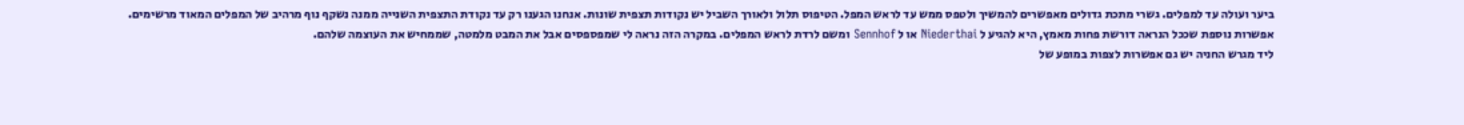ביער ועולה עד למפלים. גשרי מתכת גדולים מאפשרים להמשיך ולטפס ממש עד לראש המפל. הטיפוס תלול ולאורך השביל יש נקודות תצפית שונות. אנחנו הגענו רק עד נקודת התצפית השנייה ממנה נשקף נוף מרהיב של המפלים המאוד מרשימים.
אפשרות נוספת שככל הנראה דורשת פחות מאמץ, היא להגיע ל Niederthai או ל Sennhof ומשם לרדת לראש המפלים. במקרה הזה נראה לי שמפספסים אבל את המבט מלמטה, שממחיש את העוצמה שלהם.
ליד מגרש החניה יש גם אפשרות לצפות במופע של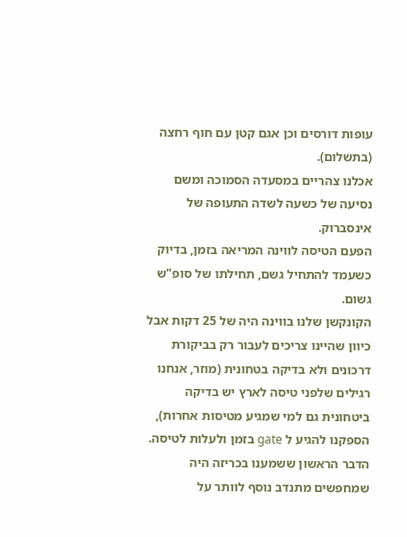עופות דורסים וכן אגם קטן עם חוף רחצה (בתשלום).
אכלנו צהריים במסעדה הסמוכה ומשם נסיעה של כשעה לשדה התעופה של אינסברוק.
הפעם הטיסה לווינה המריאה בזמן, בדיוק כשעמד להתחיל גשם, תחילתו של סופ"ש גשום.
הקונקשן שלנו בווינה היה של 25 דקות אבל כיוון שהיינו צריכים לעבור רק בביקורת דרכונים ולא בדיקה בטחונית (מוזר, אנחנו רגילים שלפני טיסה לארץ יש בדיקה ביטחונית גם למי שמגיע מטיסות אחרות), הספקנו להגיע ל gate בזמן ולעלות לטיסה. הדבר הראשון ששמענו בכריזה היה שמחפשים מתנדב נוסף לוותר על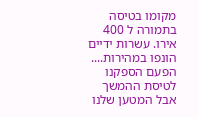מקומו בטיסה בתמורה ל 400 אירו. עשרות ידיים הונפו במהירות....
הפעם הספקנו לטיסת ההמשך אבל המטען שלנו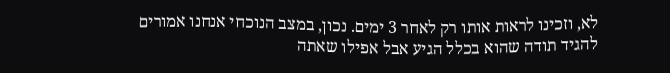לא, וזכינו לראות אותו רק לאחר 3 ימים. נכון, במצב הנוכחי אנחנו אמורים להגיד תודה שהוא בכלל הגיע אבל אפילו שאתה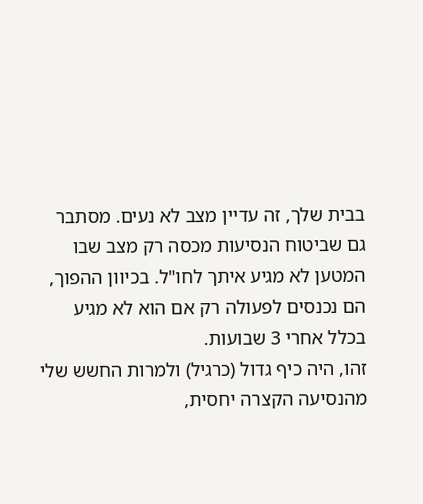בבית שלך, זה עדיין מצב לא נעים. מסתבר גם שביטוח הנסיעות מכסה רק מצב שבו המטען לא מגיע איתך לחו"ל. בכיוון ההפוך, הם נכנסים לפעולה רק אם הוא לא מגיע בכלל אחרי 3 שבועות.
זהו, היה כיף גדול (כרגיל) ולמרות החשש שלי מהנסיעה הקצרה יחסית,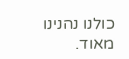כולנו נהנינו מאוד.